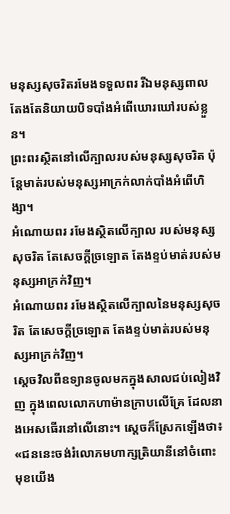មនុស្សសុចរិតរមែងទទួលពរ រីឯមនុស្សពាលតែងតែនិយាយបិទបាំងអំពើឃោរឃៅរបស់ខ្លួន។
ព្រះពរស្ថិតនៅលើក្បាលរបស់មនុស្សសុចរិត ប៉ុន្តែមាត់របស់មនុស្សអាក្រក់លាក់បាំងអំពើហិង្សា។
អំណោយពរ រមែងស្ថិតលើក្បាល របស់មនុស្សសុចរិត តែសេចក្ដីច្រឡោត តែងខ្ទប់មាត់របស់មនុស្សអាក្រក់វិញ។
អំណោយពរ រមែងស្ថិតលើក្បាលនៃមនុស្សសុចរិត តែសេចក្ដីច្រឡោត តែងខ្ទប់មាត់របស់មនុស្សអាក្រក់វិញ។
ស្តេចវិលពីឧទ្យានចូលមកក្នុងសាលជប់លៀងវិញ ក្នុងពេលលោកហាម៉ានក្រាបលើគ្រែ ដែលនាងអេសធើរនៅលើនោះ។ ស្តេចក៏ស្រែកឡើងថា៖ «ជននេះចង់រំលោភមហាក្សត្រិយានីនៅចំពោះមុខយើង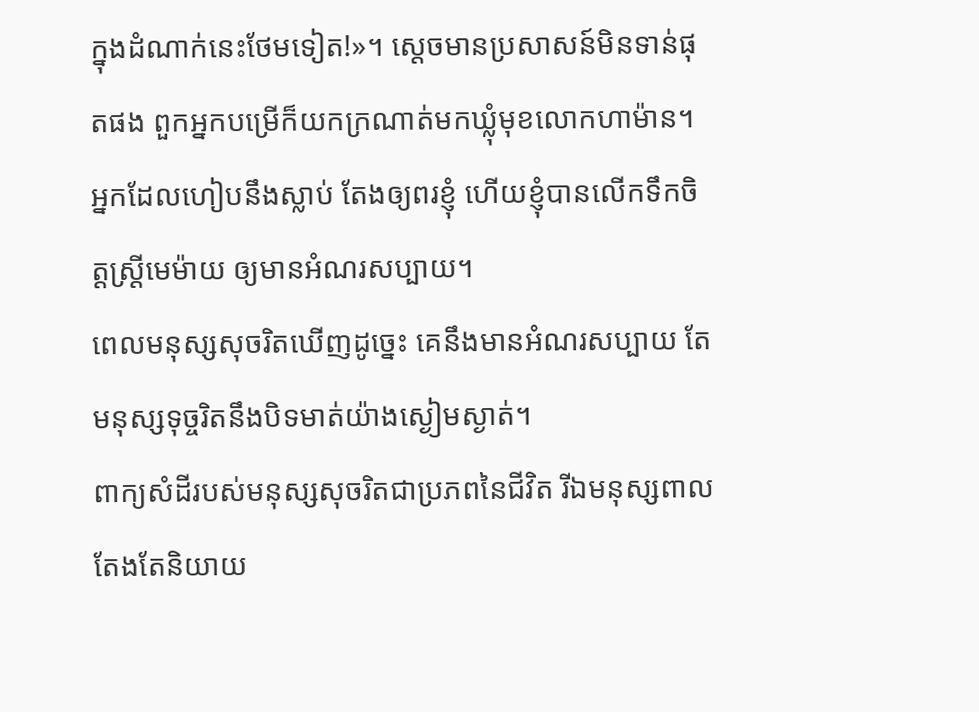ក្នុងដំណាក់នេះថែមទៀត!»។ ស្តេចមានប្រសាសន៍មិនទាន់ផុតផង ពួកអ្នកបម្រើក៏យកក្រណាត់មកឃ្លុំមុខលោកហាម៉ាន។
អ្នកដែលហៀបនឹងស្លាប់ តែងឲ្យពរខ្ញុំ ហើយខ្ញុំបានលើកទឹកចិត្តស្ត្រីមេម៉ាយ ឲ្យមានអំណរសប្បាយ។
ពេលមនុស្សសុចរិតឃើញដូច្នេះ គេនឹងមានអំណរសប្បាយ តែមនុស្សទុច្ចរិតនឹងបិទមាត់យ៉ាងស្ងៀមស្ងាត់។
ពាក្យសំដីរបស់មនុស្សសុចរិតជាប្រភពនៃជីវិត រីឯមនុស្សពាលតែងតែនិយាយ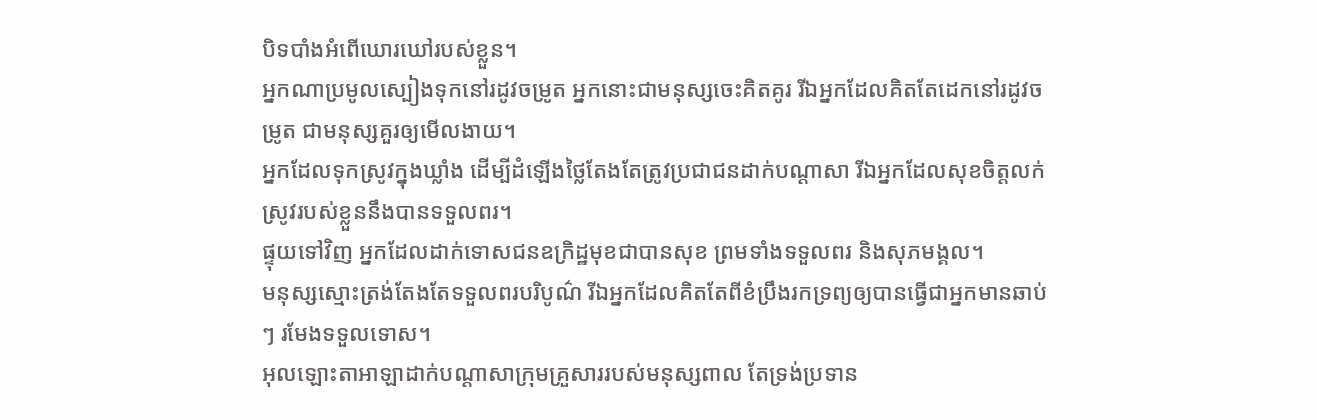បិទបាំងអំពើឃោរឃៅរបស់ខ្លួន។
អ្នកណាប្រមូលស្បៀងទុកនៅរដូវចម្រូត អ្នកនោះជាមនុស្សចេះគិតគូរ រីឯអ្នកដែលគិតតែដេកនៅរដូវចម្រូត ជាមនុស្សគួរឲ្យមើលងាយ។
អ្នកដែលទុកស្រូវក្នុងឃ្លាំង ដើម្បីដំឡើងថ្លៃតែងតែត្រូវប្រជាជនដាក់បណ្ដាសា រីឯអ្នកដែលសុខចិត្តលក់ស្រូវរបស់ខ្លួននឹងបានទទួលពរ។
ផ្ទុយទៅវិញ អ្នកដែលដាក់ទោសជនឧក្រិដ្ឋមុខជាបានសុខ ព្រមទាំងទទួលពរ និងសុភមង្គល។
មនុស្សស្មោះត្រង់តែងតែទទួលពរបរិបូណ៌ រីឯអ្នកដែលគិតតែពីខំប្រឹងរកទ្រព្យឲ្យបានធ្វើជាអ្នកមានឆាប់ៗ រមែងទទួលទោស។
អុលឡោះតាអាឡាដាក់បណ្ដាសាក្រុមគ្រួសាររបស់មនុស្សពាល តែទ្រង់ប្រទាន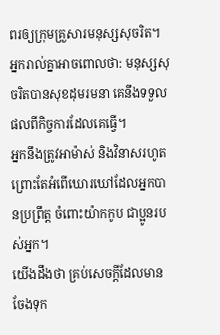ពរឲ្យក្រុមគ្រួសារមនុស្សសុចរិត។
អ្នករាល់គ្នាអាចពោលថា: មនុស្សសុចរិតបានសុខដុមរមនា គេនឹងទទួលផលពីកិច្ចការដែលគេធ្វើ។
អ្នកនឹងត្រូវអាម៉ាស់ និងវិនាសរហូត ព្រោះតែអំពើឃោរឃៅដែលអ្នកបានប្រព្រឹត្ត ចំពោះយ៉ាកកូប ជាប្អូនរបស់អ្នក។
យើងដឹងថា គ្រប់សេចក្ដីដែលមានចែងទុក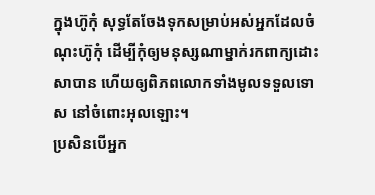ក្នុងហ៊ូកុំ សុទ្ធតែចែងទុកសម្រាប់អស់អ្នកដែលចំណុះហ៊ូកុំ ដើម្បីកុំឲ្យមនុស្សណាម្នាក់រកពាក្យដោះសាបាន ហើយឲ្យពិភពលោកទាំងមូលទទួលទោស នៅចំពោះអុលឡោះ។
ប្រសិនបើអ្នក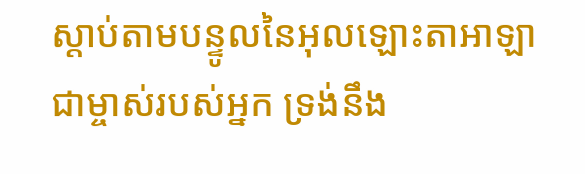ស្តាប់តាមបន្ទូលនៃអុលឡោះតាអាឡា ជាម្ចាស់របស់អ្នក ទ្រង់នឹង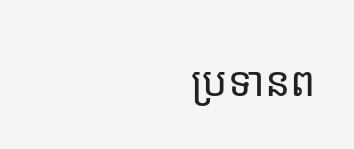ប្រទានព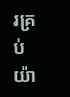រគ្រប់យ៉ា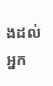ងដល់អ្នក